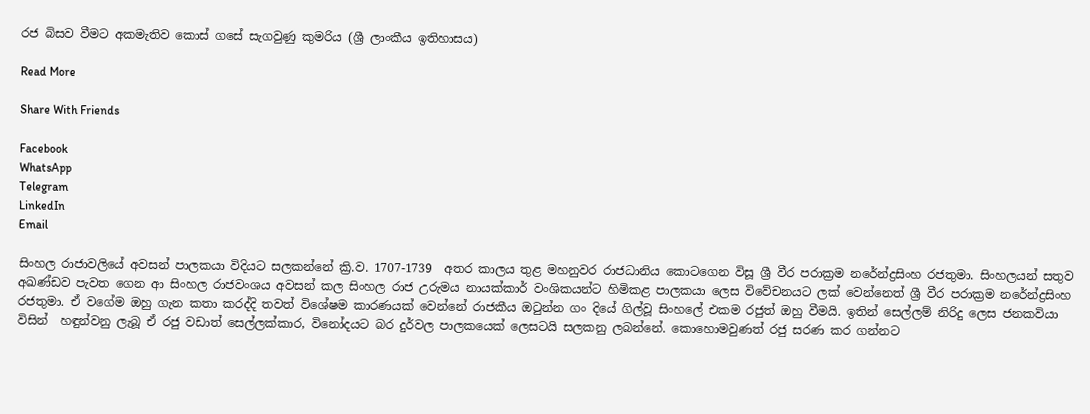රජ බිසව වීමට අකමැතිව කොස් ගසේ සැගවුණු කුමරිය (ශ්‍රී ලාංකීය ඉතිහාසය)

Read More

Share With Friends

Facebook
WhatsApp
Telegram
LinkedIn
Email

සිංහල රාජාවලියේ අවසන් පාලකයා විදියට සලකන්නේ ක්‍රි.ව. 1707-1739  අතර කාලය තුළ මහනුවර රාජධානිය කොටගෙන විසූ ශ්‍රී වීර පරාක්‍රම නරේන්ද්‍රසිංහ රජතුමා. සිංහලයන් සතුව අඛණ්ඩව පැවත ගෙන ආ සිංහල රාජවංශය අවසන් කල සිංහල රාජ උරුමය නායක්කාර් වංශිකයන්ට හිමිකළ පාලකයා ලෙස විවේචනයට ලක් වෙන්නෙත් ශ්‍රී වීර පරාක්‍රම නරේන්ද්‍රසිංහ රජතුමා. ඒ වගේම ඔහු ගැන කතා කරද්දි තවත් විශේෂම කාරණයක් වෙන්නේ රාජකීය ඔටුන්න ගං දියේ ගිල්වූ සිංහලේ එකම රජුත් ඔහු වීමයි. ඉතින් සෙල්ලම් නිරිදු ලෙස ජනකවියා විසින්  හඳුන්වනු ලැබූ ඒ රජු වඩාත් සෙල්ලක්කාර, විනෝදයට බර දුර්වල පාලකයෙක් ලෙසටයි සලකනු ලබන්නේ. කොහොමවුණත් රජු සරණ කර ගන්නට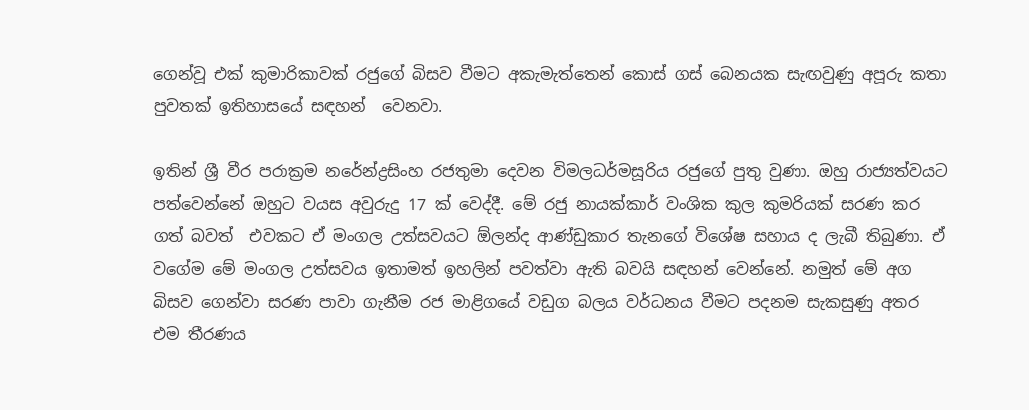ගෙන්වූ එක් කුමාරිකාවක් රජුගේ බිසව වීමට අකැමැත්තෙන් කොස් ගස් බෙනයක සැඟවුණු අපූරු කතා පුවතක් ඉතිහාසයේ සඳහන්  වෙනවා.

ඉතින් ශ්‍රී වීර පරාක්‍රම නරේන්ද්‍රසිංහ රජතුමා දෙවන විමලධර්මසූරිය රජුගේ පුතු වුණා. ඔහු රාජ්‍යත්වයට පත්වෙන්නේ ඔහුට වයස අවුරුදු 17 ක් වෙද්දී. මේ රජු නායක්කාර් වංශික කුල කුමරියක් සරණ කර ගත් බවත්  එවකට ඒ මංගල උත්සවයට ඕලන්ද ආණ්ඩුකාර තැනගේ විශේෂ සහාය ද ලැබී තිබුණා. ඒ වගේම මේ මංගල උත්සවය ඉතාමත් ඉහලින් පවත්වා ඇති බවයි සඳහන් වෙන්නේ. නමුත් මේ අග බිසව ගෙන්වා සරණ පාවා ගැනීම රජ මාළිගයේ වඩුග බලය වර්ධනය වීමට පදනම සැකසුණු අතර එම තීරණය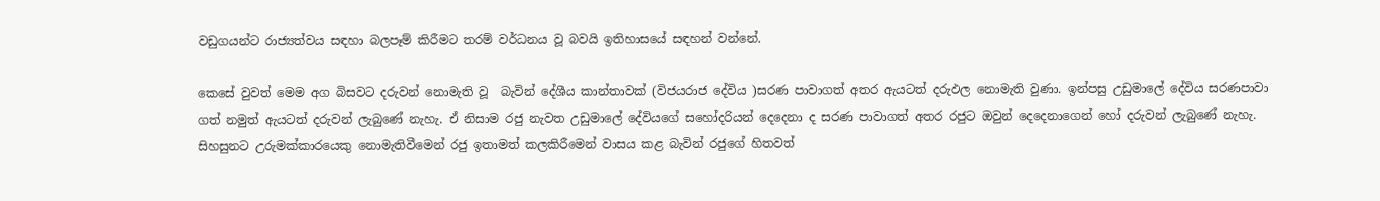වඩුගයන්ට රාජ්‍යත්වය සඳහා බලපෑම් කිරීමට තරම් වර්ධනය වූ බවයි ඉතිහාසයේ සඳහන් වන්නේ.

කෙසේ වුවත් මෙම අග බිසවට දරුවන් නොමැති වූ  බැවින් දේශීය කාන්තාවක් (විජයරාජ දේවිය )සරණ පාවාගත් අතර ඇයටත් දරුඵල නොමැති වුණා. ඉන්පසු උඩුමාලේ දේවිය සරණපාවා ගත් නමුත් ඇයටත් දරුවන් ලැබුණේ නැහැ. ඒ නිසාම රජු නැවත උඩුමාලේ දේවියගේ සහෝදරියන් දෙදෙනා ද සරණ පාවාගත් අතර රජුට ඔවුන් දෙදෙනාගෙන් හෝ දරුවන් ලැබුණේ නැහැ. සිහසුනට උරුමක්කාරයෙකු නොමැතිවීමෙන් රජු ඉතාමත් කලකිරීමෙන් වාසය කළ බැවින් රජුගේ හිතවත්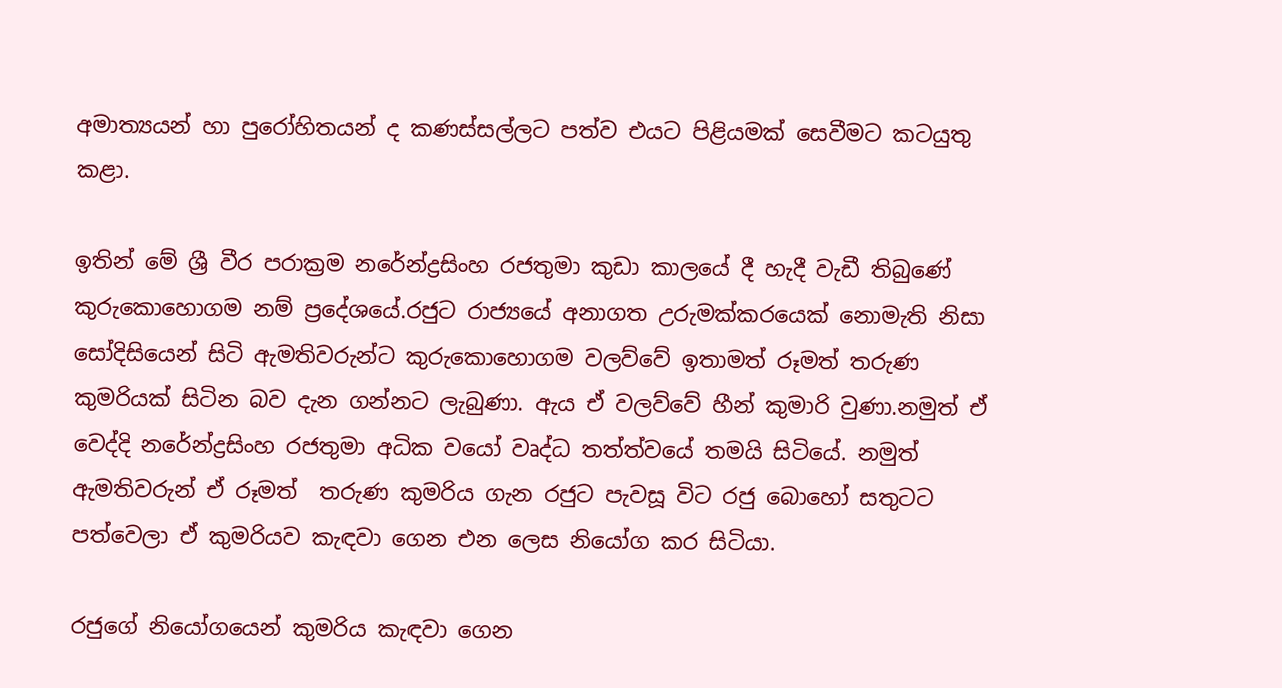අමාත්‍යයන් හා පුරෝහිතයන් ද කණස්සල්ලට පත්ව එයට පිළියමක් සෙවීමට කටයුතු කළා.

ඉතින් මේ ශ්‍රී වීර පරාක්‍රම නරේන්ද්‍රසිංහ රජතුමා කුඩා කාලයේ දී හැදී වැඩී තිබුණේ කුරුකොහොගම නම් ප්‍රදේශයේ.රජුට රාජ්‍යයේ අනාගත උරුමක්කරයෙක් නොමැති නිසා සෝදිසියෙන් සිටි ඇමතිවරුන්ට කුරුකොහොගම වලව්වේ ඉතාමත් රූමත් තරුණ කුමරියක් සිටින බව දැන ගන්නට ලැබුණා. ඇය ඒ වලව්වේ හීන් කුමාරි වුණා.නමුත් ඒ වෙද්දි නරේන්ද්‍රසිංහ රජතුමා අධික වයෝ වෘද්ධ තත්ත්වයේ තමයි සිටියේ. නමුත් ඇමතිවරුන් ඒ රූමත්  තරුණ කුමරිය ගැන රජුට පැවසූ විට රජු බොහෝ සතුටට පත්වෙලා ඒ කුමරියව කැඳවා ගෙන එන ලෙස නියෝග කර සිටියා.

රජුගේ නියෝගයෙන් කුමරිය කැඳවා ගෙන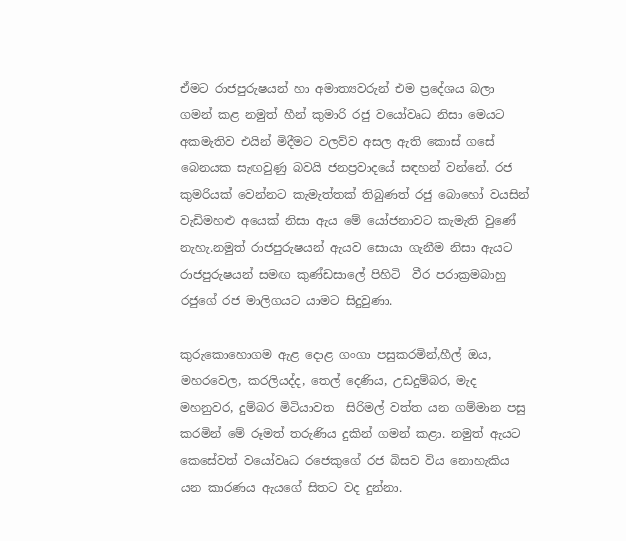ඒමට රාජපුරුෂයන් හා අමාත්‍යවරුන් එම ප්‍රදේශය බලා ගමන් කළ නමුත් හීන් කුමාරි රජු වයෝවෘධ නිසා මෙයට අකමැතිව එයින් මිදීමට වලව්ව අසල ඇති කොස් ගසේ බෙනයක සැඟවුණු බවයි ජනප්‍රවාදයේ සඳහන් වන්නේ. රජ කුමරියක් වෙන්නට කැමැත්තක් තිබුණත් රජු බොහෝ වයසින් වැඩිමහළු අයෙක් නිසා ඇය මේ යෝජනාවට කැමැති වුණේ නැහැ.නමුත් රාජපුරුෂයන් ඇයව සොයා ගැනීම නිසා ඇයට රාජපුරුෂයන් සමඟ කුණ්ඩසාලේ පිහිටි  වීර පරාක්‍රමබාහු රජුගේ රජ මාලිගයට යාමට සිදුවුණා.

කුරුකොහොගම ඇළ දොළ ගංගා පසුකරමින්,හීල් ඔය, මහරවෙල, කරලියද්ද, තෙල් දෙණිය, උඩදුම්බර, මැද මහනුවර, දුම්බර මිටියාවත  සිරිමල් වත්ත යන ගම්මාන පසු කරමින් මේ රූමත් තරුණිය දුකින් ගමන් කළා. නමුත් ඇයට කෙසේවත් වයෝවෘධ රජෙකුගේ රජ බිසව විය නොහැකිය යන කාරණය ඇයගේ සිතට වද දුන්නා.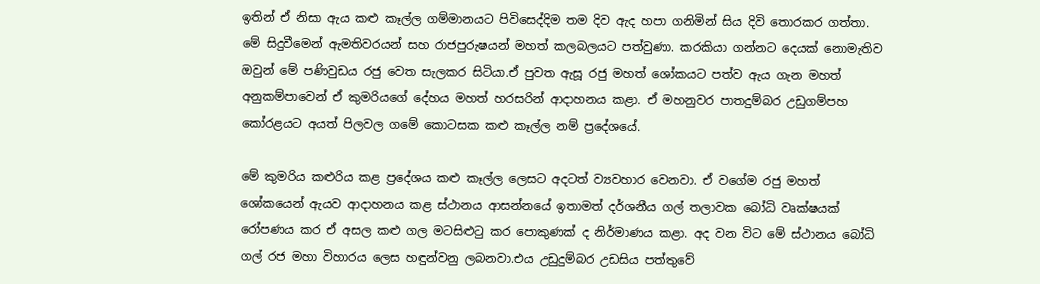ඉතින් ඒ නිසා ඇය කළු කෑල්ල ගම්මානයට පිවිසෙද්දිම තම දිව ඇද හපා ගනිමින් සිය දිවි තොරකර ගත්තා. මේ සිදුවීමෙන් ඇමතිවරයන් සහ රාජපුරුෂයන් මහත් කලබලයට පත්වුණා. කරකියා ගන්නට දෙයක් නොමැතිව ඔවුන් මේ පණිවුඩය රජු වෙත සැලකර සිටියා.ඒ පුවත ඇසූ රජු මහත් ශෝකයට පත්ව ඇය ගැන මහත් අනුකම්පාවෙන් ඒ කුමරියගේ දේහය මහත් හරසරින් ආදාහනය කළා. ඒ මහනුවර පාතදුම්බර උඩුගම්පහ කෝරළයට අයත් පිලවල ගමේ කොටසක කළු කෑල්ල නම් ප්‍රදේශයේ.

මේ කුමරිය කළුරිය කළ ප්‍රදේශය කළු කෑල්ල ලෙසට අදටත් ව්‍යවහාර වෙනවා. ඒ වගේම රජු මහත් ශෝකයෙන් ඇයව ආදාහනය කළ ස්ථානය ආසන්නයේ ඉතාමත් දර්ශනීය ගල් තලාවක බෝධි වෘක්ෂයක් රෝපණය කර ඒ අසල කළු ගල මටසිළුටු කර පොකුණක් ද නිර්මාණය කළා. අද වන විට මේ ස්ථානය බෝධි ගල් රජ මහා විහාරය ලෙස හඳුන්වනු ලබනවා.එය උඩුදුම්බර උඩසිය පත්තුවේ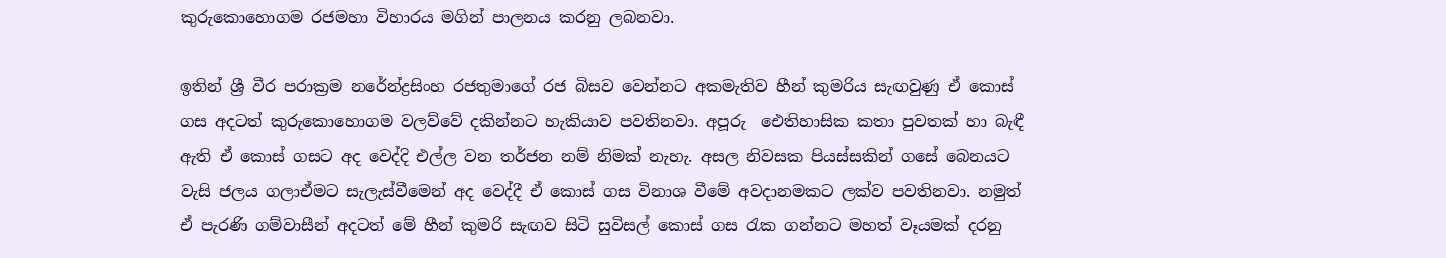කුරුකොහොගම රජමහා විහාරය මගින් පාලනය කරනු ලබනවා.

ඉතින් ශ්‍රී වීර පරාක්‍රම නරේන්ද්‍රසිංහ රජතුමාගේ රජ බිසව වෙන්නට අකමැතිව හීන් කුමරිය සැඟවුණු ඒ කොස් ගස අදටත් කුරුකොහොගම වලව්වේ දකින්නට හැකියාව පවතිනවා. අපූරු  ඓතිහාසික කතා පුවතක් හා බැඳී ඇති ඒ කොස් ගසට අද වෙද්දි එල්ල වන තර්ජන නම් නිමක් නැහැ. අසල නිවසක පියස්සකින් ගසේ බෙනයට වැසි ජලය ගලාඒමට සැලැස්වීමෙන් අද වෙද්දී ඒ කොස් ගස විනාශ වීමේ අවදානමකට ලක්ව පවතිනවා. නමුත් ඒ පැරණි ගම්වාසීන් අදටත් මේ හීන් කුමරි සැඟව සිටි සුවිසල් කොස් ගස රැක ගන්නට මහත් වෑයමක් දරනු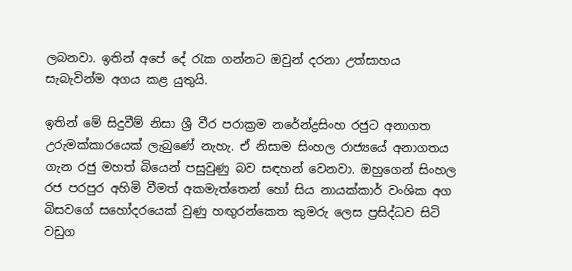ලබනවා. ඉතින් අපේ දේ රැක ගන්නට ඔවුන් දරනා උත්සාහය සැබැවින්ම අගය කළ යුතුයි.

ඉතින් මේ සිදුවීම් නිසා ශ්‍රී වීර පරාක්‍රම නරේන්ද්‍රසිංහ රජුට අනාගත උරුමක්කාරයෙක් ලැබුණේ නැහැ. ඒ නිසාම සිංහල රාජ්‍යයේ අනාගතය ගැන රජු මහත් බියෙන් පසුවුණු බව සඳහන් වෙනවා. ඔහුගෙන් සිංහල රජ පරපුර අහිමි වීමත් අකමැත්තෙන් හෝ සිය නායක්කාර් වංශික අග බිසවගේ සහෝදරයෙක් වුණු හඟුරන්කෙත කුමරු ලෙස ප්‍රසිද්ධව සිටි වඩුග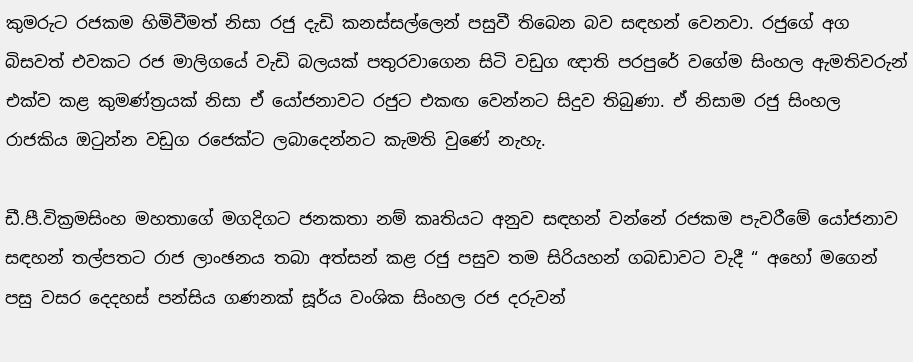කුමරුට රජකම හිමිවීමත් නිසා රජු දැඩි කනස්සල්ලෙන් පසුවී තිබෙන බව සඳහන් වෙනවා. රජුගේ අග බිසවත් එවකට රජ මාලිගයේ වැඩි බලයක් පතුරවාගෙන සිටි වඩුග ඥාති පරපුරේ වගේම සිංහල ඇමතිවරුන් එක්ව කළ කුමණ්ත්‍රයක් නිසා ඒ යෝජනාවට රජුට එකඟ වෙන්නට සිදුව තිබුණා. ඒ නිසාම රජු සිංහල රාජකිය ඔටුන්න වඩුග රජෙක්ට ලබාදෙන්නට කැමති වුණේ නැහැ.

ඩී.පී.වික්‍රමසිංහ මහතාගේ මගදිගට ජනකතා නම් කෘතියට අනුව සඳහන් වන්නේ රජකම පැවරීමේ යෝජනාව සඳහන් තල්පතට රාජ ලාංඡනය තබා අත්සන් කළ රජු පසුව තම සිරියහන් ගබඩාවට වැදී “ අහෝ මගෙන් පසු වසර දෙදහස් පන්සිය ගණනක් සූර්ය වංශික සිංහල රජ දරුවන්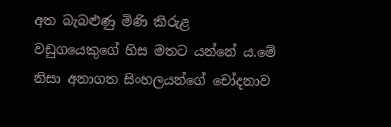අත බැබළුණු මිණි කිරුළ වඩුගයෙකුගේ හිස මතට යන්නේ ය.මේ නිසා අනාගත සිංහලයන්ගේ චෝදනාව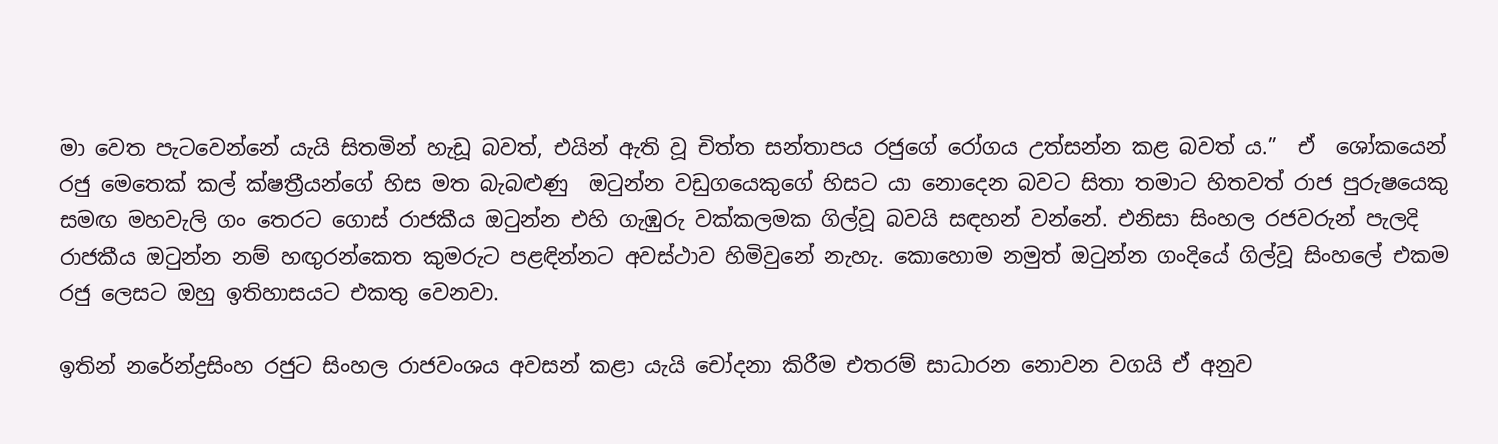මා වෙත පැටවෙන්නේ යැයි සිතමින් හැඩූ බවත්, එයින් ඇති වූ චිත්ත සන්තාපය රජුගේ රෝගය උත්සන්න කළ බවත් ය.”  ඒ  ශෝකයෙන් රජු මෙතෙක් කල් ක්ෂත්‍රීයන්ගේ හිස මත බැබළුණු  ඔටුන්න වඩුගයෙකුගේ හිසට යා නොදෙන බවට සිතා තමාට හිතවත් රාජ පුරුෂයෙකු සමඟ මහවැලි ගං තෙරට ගොස් රාජකීය ඔටුන්න එහි ගැඹුරු වක්කලමක ගිල්වූ බවයි සඳහන් වන්නේ. එනිසා සිංහල රජවරුන් පැලදි රාජකීය ඔටුන්න නම් හඟුරන්කෙත කුමරුට පළඳින්නට අවස්ථාව හිමිවුනේ නැහැ. කොහොම නමුත් ඔටුන්න ගංදියේ ගිල්වූ සිංහලේ එකම රජු ලෙසට ඔහු ඉතිහාසයට එකතු වෙනවා.

ඉතින් නරේන්ද්‍රසිංහ රජුට සිංහල රාජවංශය අවසන් කළා යැයි චෝදනා කිරීම එතරම් සාධාරන නොවන වගයි ඒ අනුව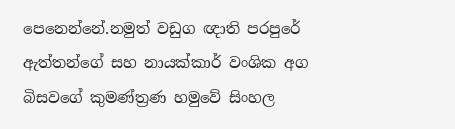පෙනෙන්නේ.නමුත් වඩුග ඥාති පරපුරේ ඇත්තන්ගේ සහ නායක්කාර් වංශික අග බිසවගේ කුමණ්ත්‍රණ හමුවේ සිංහල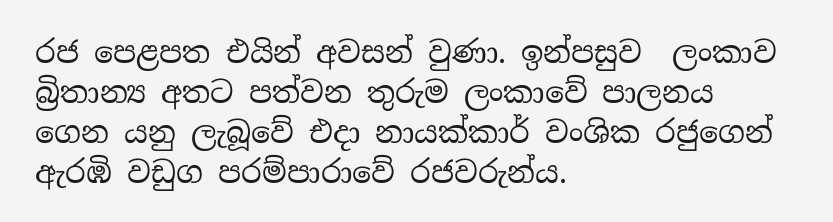රජ පෙළපත එයින් අවසන් වුණා. ඉන්පසුව  ලංකාව බ්‍රිතාන්‍ය අතට පත්වන තුරුම ලංකාවේ පාලනය ගෙන යනු ලැබූවේ එදා නායක්කාර් වංශික රජුගෙන් ඇරඹි වඩුග පරම්පාරාවේ රජවරුන්ය.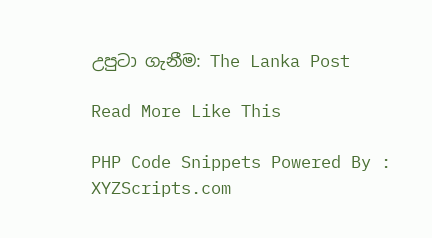උපුටා ගැනීම: The Lanka Post

Read More Like This

PHP Code Snippets Powered By : XYZScripts.com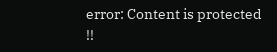error: Content is protected !!